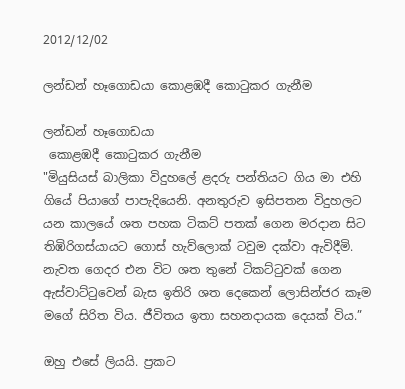2012/12/02

ලන්ඩන් හෑගොඩයා කොළඹදී කොටුකර ගැනීම

ලන්ඩන් හෑගොඩයා
 කොළඹදී කොටුකර ගැනීම
"මියුසියස් බාලිකා විදුහලේ ළදරු පන්තියට ගිය මා එහි ගියේ පියාගේ පාපැදියෙනි. අනතුරුව ඉසිපතන විදුහලට යන කාලයේ ශත පහක ටිකට් පතක් ගෙන මරදාන සිට තිඹිරිගස්යායට ගොස් හැව්ලොක් ටවුම දක්වා ඇවිදීමි. නැවත ගෙදර එන විට ශත තුනේ ටිකට්ටුවක් ගෙන ඇස්වාට්ටුවෙන් බැස ඉතිරි ශත දෙකෙන් ලොසින්ජර කෑම මගේ සිරිත විය. ජීවිතය ඉතා සහනදායක දෙයක් විය.”

ඔහු එසේ ලියයි. ප්‍රකට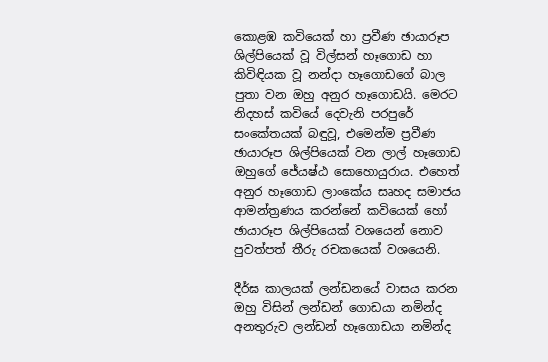කොළඹ කවියෙක් හා ප්‍රවීණ ඡායාරූප ශිල්පියෙක් වූ විල්සන් හෑගොඩ හා කිවිඳියක වූ නන්දා හෑගොඩගේ බාල පුතා වන ඔහු අනුර හෑගොඩයි. මෙරට නිදහස් කවියේ දෙවැනි පරපුරේ සංකේතයක් බඳුවූ, එමෙන්ම ප්‍රවීණ ඡායාරූප ශිල්පියෙක් වන ලාල් හෑගොඩ ඔහුගේ ජේ‍යෂ්ඨ සොහොයුරාය. එහෙත් අනුර හෑගොඩ ලාංකේය සෘහද සමාජය ආමන්ත්‍රණය කරන්නේ කවියෙක් හෝ ඡායාරූප ශිල්පියෙක් වශයෙන් නොව පුවත්පත් තීරු රචකයෙක් වශයෙනි.

දීර්ඝ කාලයක් ලන්ඩනයේ වාසය කරන ඔහු විසින් ලන්ඩන් ගොඩයා නමින්ද අනතුරුව ලන්ඩන් හෑගොඩයා නමින්ද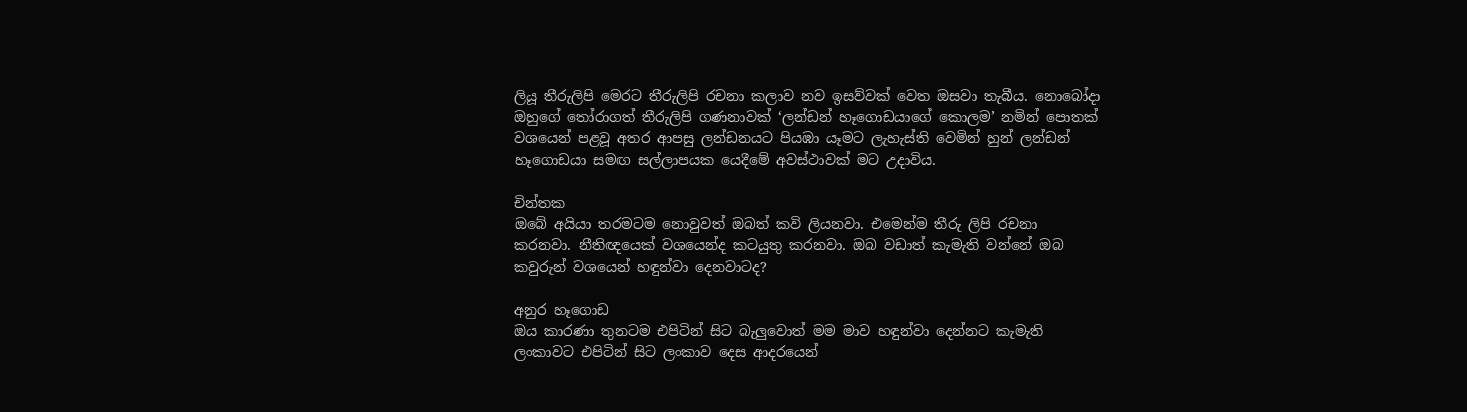ලියූ තීරුලිපි මෙරට තීරුලිපි රචනා කලාව නව ඉසව්වක් වෙත ඔසවා තැබීය. නොබෝදා ඔහුගේ තෝරාගත් තීරුලිපි ගණනාවක් ‘ලන්ඩන් හෑගොඩයාගේ කොලම’ නමින් පොතක් වශයෙන් පළවූ අතර ආපසු ලන්ඩනයට පියඹා යෑමට ලැහැස්ති වෙමින් හුන් ලන්ඩන් හෑගොඩයා සමඟ සල්ලාපයක යෙදීමේ අවස්ථාවක් මට උදාවිය.

චින්තක
ඔබේ අයියා තරමටම නොවුවත් ඔබත් කවි ලියනවා. එමෙන්ම තීරු ලිපි රචනා කරනවා. නීතිඥයෙක් වශයෙන්ද කටයුතු කරනවා. ඔබ වඩාත් කැමැති වන්නේ ඔබ කවුරුන් වශයෙන් හඳුන්වා දෙනවාටද?

අනුර හෑගොඩ
ඔය කාරණා තුනටම එපිටින් සිට බැලුවොත් මම මාව හඳුන්වා දෙන්නට කැමැති ලංකාවට එපිටින් සිට ලංකාව දෙස ආදරයෙන්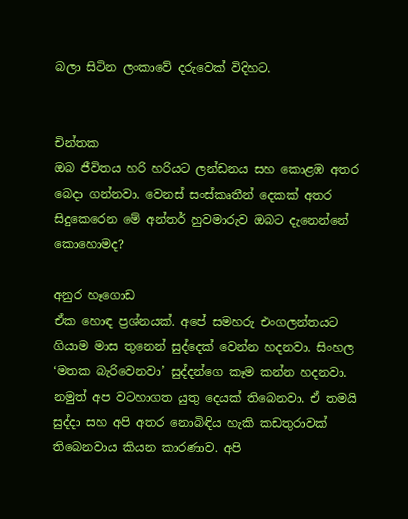බලා සිටින ලංකාවේ දරුවෙක් විදිහට.


චින්තක
ඔබ ජීවිතය හරි හරියට ලන්ඩනය සහ කොළඹ අතර බෙදා ගන්නවා. වෙනස් සංස්කෘතීන් දෙකක් අතර සිදුකෙරෙන මේ අන්තර් හුවමාරුව ඔබට දැනෙන්නේ කොහොමද?

අනුර හෑගොඩ
ඒක හොඳ ප්‍රශ්නයක්. අපේ සමහරු එංගලන්තයට ගියාම මාස තුනෙන් සුද්දෙක් වෙන්න හදනවා. සිංහල ‘මතක බැරිවෙනවා’ සුද්දන්ගෙ කෑම කන්න හදනවා. නමුත් අප වටහාගත යුතු දෙයක් තිබෙනවා. ඒ තමයි සුද්දා සහ අපි අතර නොබිඳිය හැකි කඩතුරාවක් තිබෙනවාය කියන කාරණාව. අපි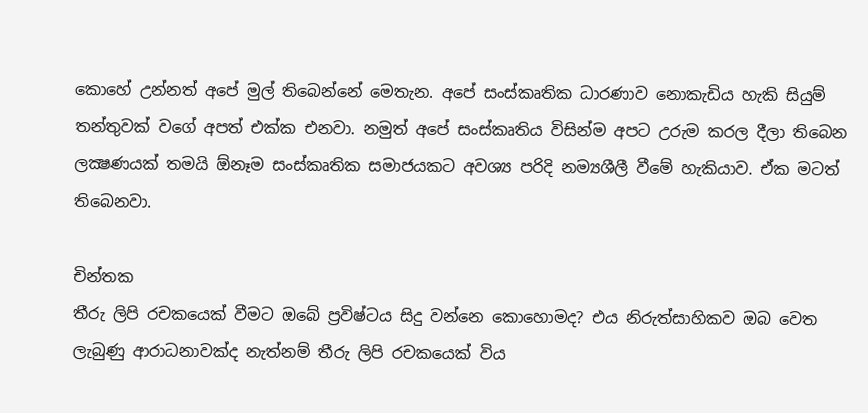කොහේ උන්නත් අපේ මුල් තිබෙන්නේ මෙතැන. අපේ සංස්කෘතික ධාරණාව නොකැඩිය හැකි සියුම් තන්තුවක් වගේ අපත් එක්ක එනවා. නමුත් අපේ සංස්කෘතිය විසින්ම අපට උරුම කරල දීලා තිබෙන ලක්‍ෂණයක් තමයි ඕනෑම සංස්කෘතික සමාජයකට අවශ්‍ය පරිදි නම්‍යශීලී වීමේ හැකියාව. ඒක මටත් තිබෙනවා.

චින්තක
තීරු ලිපි රචකයෙක් වීමට ඔබේ ප්‍රවිෂ්ටය සිදු වන්නෙ කොහොමද? එය නිරුත්සාහිකව ඔබ වෙත ලැබුණු ආරාධනාවක්ද නැත්නම් තීරු ලිපි රචකයෙක් විය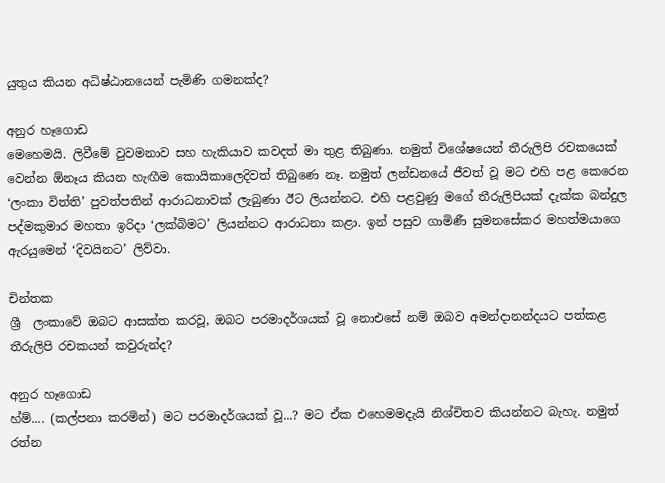යුතුය කියන අධිෂ්ඨානයෙන් පැමිණි ගමනක්ද?

අනුර හෑගොඩ
මෙහෙමයි. ලිවීමේ වුවමනාව සහ හැකියාව කවදත් මා තුළ තිබුණා. නමුත් විශේෂයෙන් තීරුලිපි රචකයෙක් වෙන්න ඕනෑය කියන හැඟීම කොයිකාලෙදිවත් තිබුණෙ නෑ. නමුත් ලන්ඩනයේ ජීවත් වූ මට එහි පළ කෙරෙන ‘ලංකා විත්ති’ පුවත්පතින් ආරාධනාවක් ලැබුණා ඊට ලියන්නට. එහි පළවුණු මගේ තීරුලිපියක් දැක්ක බන්දුල පද්මකුමාර මහතා ඉරිදා ‘ලක්බිමට’ ලියන්නට ආරාධනා කළා. ඉන් පසුව ගාමිණී සුමනසේකර මහත්මයාගෙ ඇරයුමෙන් ‘දිවයිනට’ ලිව්වා.

චින්තක
ශ්‍රී  ලංකාවේ ඔබට ආසක්ත කරවූ, ඔබට පරමාදර්ශයක් වූ නොඑසේ නම් ඔබව අමන්දානන්දයට පත්කළ තීරුලිපි රචකයන් කවුරුන්ද?

අනුර හෑගොඩ
හ්ම්.... (කල්පනා කරමින්) මට පරමාදර්ශයක් වූ...? මට ඒක එහෙමමදැයි නිශ්චිතව කියන්නට බැහැ. නමුත් රත්න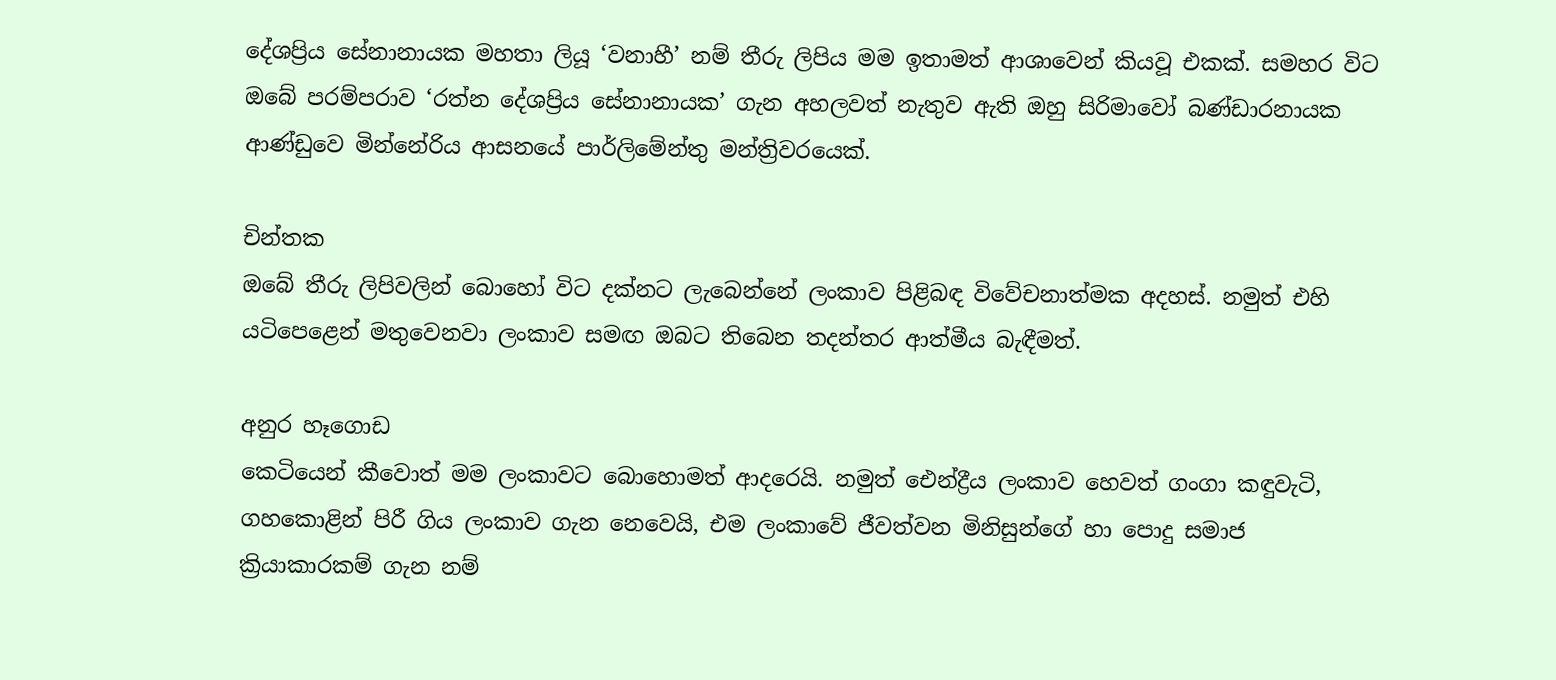දේශප්‍රිය සේනානායක මහතා ලියූ ‘වනාහී’ නම් තීරු ලිපිය මම ඉතාමත් ආශාවෙන් කියවූ එකක්. සමහර විට ඔබේ පරම්පරාව ‘රත්න දේශප්‍රිය සේනානායක’ ගැන අහලවත් නැතුව ඇති ඔහු සිරිමාවෝ බණ්ඩාරනායක ආණ්ඩුවෙ මින්නේරිය ආසනයේ පාර්ලිමේන්තු මන්ත්‍රිවරයෙක්.

චින්තක
ඔබේ තීරු ලිපිවලින් බොහෝ විට දක්නට ලැබෙන්නේ ලංකාව පිළිබඳ විවේචනාත්මක අදහස්. නමුත් එහි යටිපෙළෙන් මතුවෙනවා ලංකාව සමඟ ඔබට තිබෙන තදන්තර ආත්මීය බැඳීමත්.

අනුර හෑගොඩ
කෙටියෙන් කීවොත් මම ලංකාවට බොහොමත් ආදරෙයි. නමුත් ඓන්ද්‍රීය ලංකාව හෙවත් ගංගා කඳුවැටි, ගහකොළින් පිරී ගිය ලංකාව ගැන නෙවෙයි, එම ලංකාවේ ජීවත්වන මිනිසුන්ගේ හා පොදු සමාජ ක්‍රියාකාරකම් ගැන නම්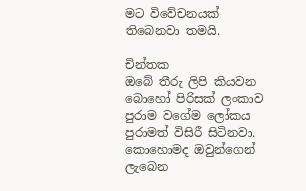මට විවේචනයක් තිබෙනවා තමයි.

චින්තක
ඔබේ තීරු ලිපි කියවන බොහෝ පිරිසක් ලංකාව පුරාම වගේම ලෝකය පුරාමත් විසිරී සිටිනවා. කොහොමද ඔවුන්ගෙන් ලැබෙන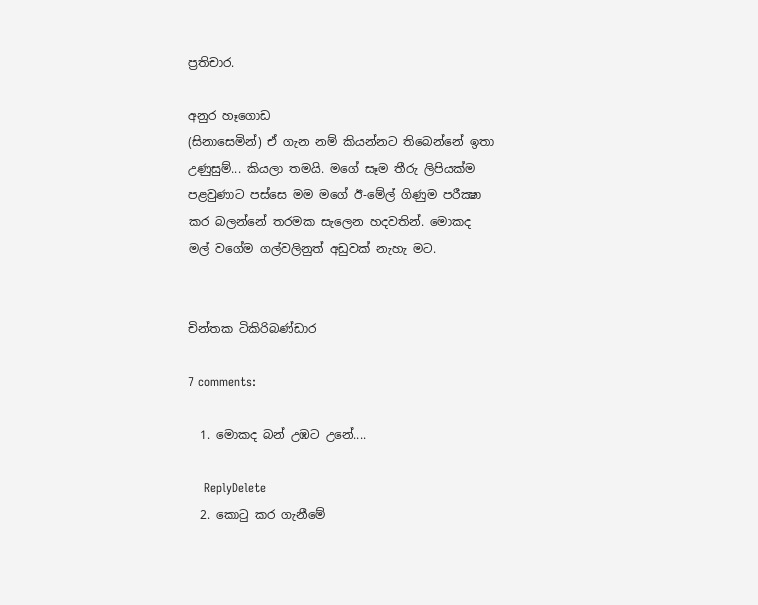ප්‍රතිචාර.

අනුර හෑගොඩ
(සිනාසෙමින්) ඒ ගැන නම් කියන්නට තිබෙන්නේ ඉතා උණුසුම්... කියලා තමයි. මගේ සෑම තීරු ලිපියක්ම පළවුණාට පස්සෙ මම මගේ ඊ-මේල් ගිණුම පරීක්‍ෂා කර බලන්නේ තරමක සැලෙන හදවතින්. මොකද මල් වගේම ගල්වලිනුත් අඩුවක් නැහැ මට.


චින්තක ටිකිරිබණ්ඩාර

7 comments:

  1. මොකද බන් උඹට උනේ....

    ReplyDelete
  2. කොටු කර ගැනීමේ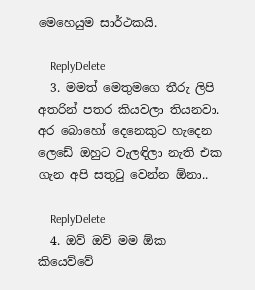මෙහෙයුම සාර්ථකයි.

    ReplyDelete
  3. මමත් මෙතුමගෙ තීරු ලිපි අතරින් පතර කියවලා තියනවා. අර බොහෝ දෙනෙකුට හැදෙන ලෙඩේ ඔහුට වැලඳිලා නැති එක ගැන අපි සතුටු වෙන්න ඕනා..

    ReplyDelete
  4. ඔව් ඔව් මම ඕක කියෙව්වේ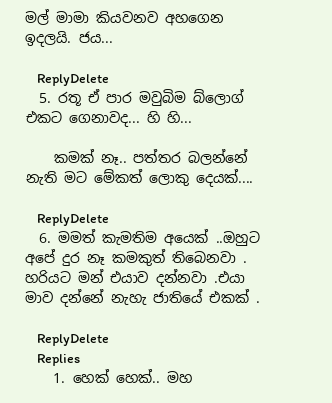මල් මාමා කියවනව අහගෙන ඉදලයි. ජය...

    ReplyDelete
  5. රතූ ඒ පාර මවුබිම බ්ලොග් එකට ගෙනාවද... හි හි...

    කමක් නෑ.. පත්තර බලන්නේ නැති මට මේකත් ලොකු දෙයක්....

    ReplyDelete
  6. මමත් කැමතිම අයෙක් ..ඔහුට අපේ දුර නෑ කමකුත් තිබෙනවා . හරියට මන් එයාව දන්නවා .එයා මාව දන්නේ නැහැ ජාතියේ එකක් .

    ReplyDelete
    Replies
    1. හෙක් හෙක්.. මහ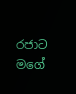රජාට මගේ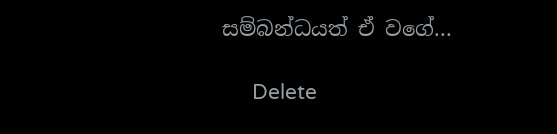සම්බන්ධයත් ඒ වගේ...

      Delete